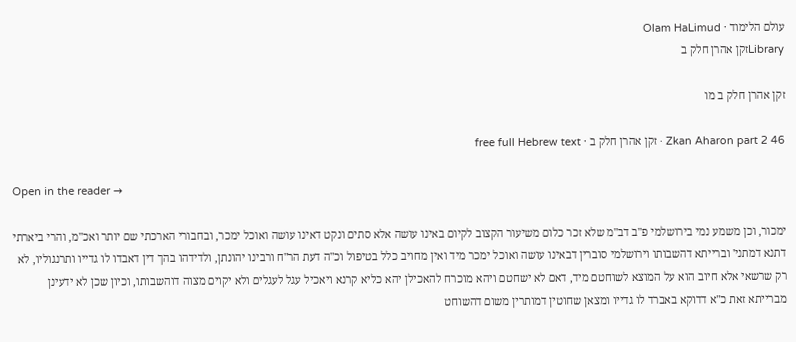עולם הלימוד · Olam HaLimud
Libraryזקן אהרן חלק ב

זקן אהרן חלק ב מו

Zkan Aharon part 2 46 · זקן אהרן חלק ב · free full Hebrew text

Open in the reader →

ימכור, וכן משמע נמי בירושלמי פ"ב דב"מ שלא זכר כלום משיעור הקצוב לקיום באינו עושה אלא סתים ונקט דאינו עושה ואוכל ימכר, ובחבורי הארכתי שם יותר ואכ"מ, והרי ביארתי דתנא דמתני' וברייתא דהשבותו וירושלמי סוברין דבאינו עושה ואוכל ימכר מיד ואין מחויב כלל בטיפול וכ"ה דעת הר"ח ורבינו יהונתן, ולדידהו בהך דין דאבדו לו גדייו ותרנגוליו, לא רק שרשאי אלא חיוב הוא על המוצא לשוחטם מיד, דאם לא ישחטם ויהא מוכרח להאכילן יהא כליא קרנא ויאכיל עגל לעגלים ולא יקוים מצוה דוהשבותו, וכיון שכן לא ידעינן מברייתא זאת כ"א דדוקא באברד לו גדייו ומצאן שחוטין דמותרין משום דהשוחט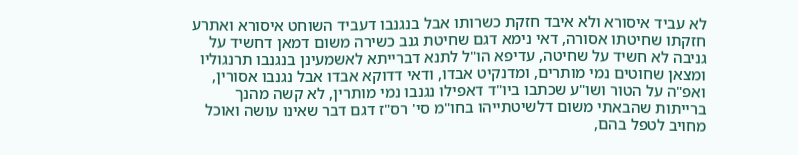לא עביד איסורא ולא איבד חזקת כשרותו אבל בנגנבו דעביד השוחט איסורא ואתרע חזקתו שחיטתו אסורה, דאי נימא דגם שחיטת גנב כשירה משום דמאן דחשיד על גניבה לא חשיד על שחיטה, עדיפא הו"ל לתנא דברייתא לאשמעינן בנגנבו תרנגוליו ומצאן שחוטים נמי מותרים, ומדנקיט אבדו, ודאי דדוקא אבדו אבל נגנבו אסורין, ואפ"ה על הטור ושו"ע שכתבו ביו"ד דאפילו נגנבו נמי מותרין, לא קשה מהנך ברייתות שהבאתי משום דלשיטתייהו בחו"מ סי' רס"ז דגם דבר שאינו עושה ואוכל מחויב לטפל בהם,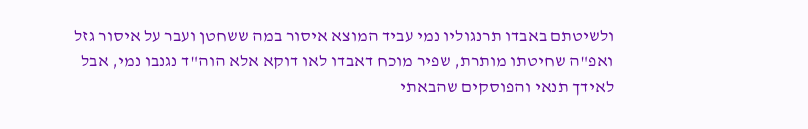ולשיטתם באבדו תרנגוליו נמי עביד המוצא איסור במה ששחטן ועבר על איסור גזל ואפ"ה שחיטתו מותרת, שפיר מוכח דאבדו לאו דוקא אלא הוה"ד נגנבו נמי, אבל לאידך תנאי והפוסקים שהבאתי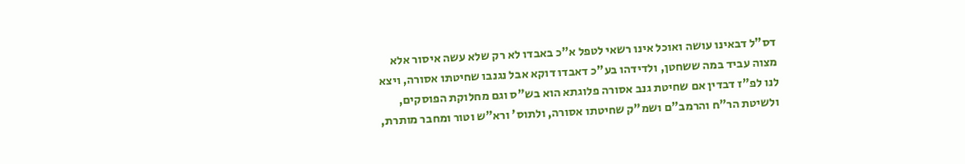דס"ל דבאינו עושה ואוכל אינו רשאי לטפל א"כ באבדו לא רק שלא עשה איסור אלא מצוה עביד במה ששחטן, ולדידהו בע"כ דאבדו דוקא אבל נגנבו שחיטתו אסורה, ויצא לנו לפ"ז דבדין אם שחיטת גנב אסורה פלוגתא הוא בש"ס וגם מחלוקת הפוסקים, ולשיטת הר"ח והרמב"ם ושמ"ק שחיטתו אסורה, ולתוס' ורא"ש וטור ומחבר מותרת,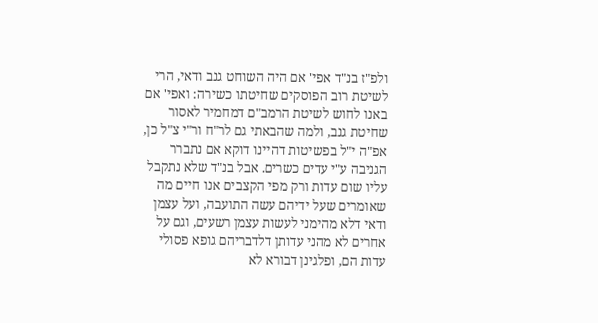ולפ"ז בנ"ד אפי' אם היה השוחט גנב ודאי, הרי לשיטת רוב הפוסקים שחיטתו כשירה: ואפי' אם באנו לחוש לשיטת הרמב"ם דמחמיר לאסור שחיטת גנב, ולמה שהבאתי גם לר"ח ור"י צ"ל כן, אפ"ה י"ל בפשיטות דהיינו דוקא אם נתברר הגניבה ע"י עדים כשרים. אבל בנ"ד שלא נתקבל עליו שום עדות ורק מפי הקצבים אנו חיים מה שאומרים שעל ידיהם עשה התועבה, ועל עצמן ודאי דלא מהימני לעשות עצמן רשעים, וגם על אחרים לא מהני עדותן דלדבריהם גופא פסולי עדות הם, ופלגינן דבורא לא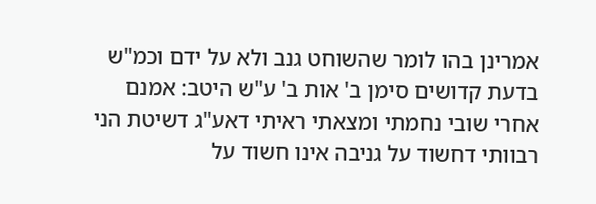אמרינן בהו לומר שהשוחט גנב ולא על ידם וכמ"ש בדעת קדושים סימן ב' אות ב' ע"ש היטב: אמנם אחרי שובי נחמתי ומצאתי ראיתי דאע"ג דשיטת הני רבוותי דחשוד על גניבה אינו חשוד על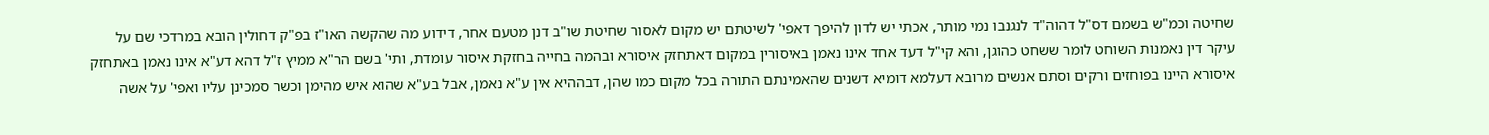שחיטה וכמ"ש בשמם דס"ל דהוה"ד לנגנבו נמי מותר, אכתי יש לדון להיפך דאפי' לשיטתם יש מקום לאסור שחיטת שו"ב דנן מטעם אחר, דידוע מה שהקשה האו"ז בפ"ק דחולין הובא במרדכי שם על עיקר דין נאמנות השוחט לומר ששחט כהוגן, והא קי"ל דעד אחד אינו נאמן באיסורין במקום דאתחזק איסורא ובהמה בחייה בחזקת איסור עומדת, ותי' בשם הר"א ממיץ ז"ל דהא דע"א אינו נאמן באתחזק איסורא היינו בפוחזים ורקים וסתם אנשים מרובא דעלמא דומיא דשנים שהאמינתם התורה בכל מקום כמו שהן, דבההיא אין ע"א נאמן, אבל בע"א שהוא איש מהימן וכשר סמכינן עליו ואפי' על אשה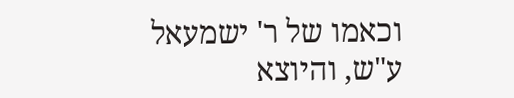וכאמו של ר' ישמעאל ע"ש, והיוצא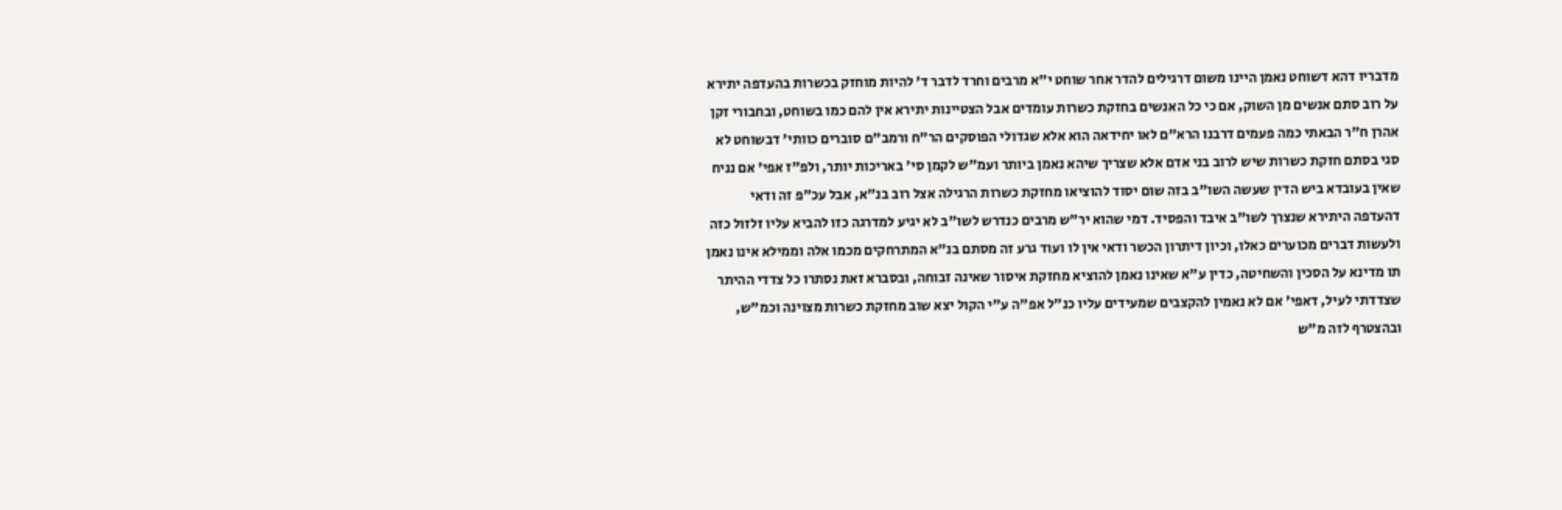מדבריו דהא דשוחט נאמן היינו משום דרגילים להדר אחר שוחט י"א מרבים וחרד לדבר ד' להיות מוחזק בכשרות בהעדפה יתירא על רוב סתם אנשים מן השוק, אם כי כל האנשים בחזקת כשרות עומדים אבל הצטיינות יתירא אין להם כמו בשוחט, ובחבורי זקן אהרן ח"ר הבאתי כמה פעמים דרבנו הרא"ם לאו יחידאה הוא אלא שגדולי הפוסקים הר"ח ורמב"ם סוברים כוותי' דבשוחט לא סגי בסתם חזקת כשרות שיש לרוב בני אדם אלא שצריך שיהא נאמן ביותר ועמ"ש לקמן סי' באריכות יותר, ולפ"ז אפי' אם נניח שאין בעובדא ביש הדין שעשה השו"ב בזה שום יסוד להוציאו מחזקת כשרות הרגילה אצל רוב בנ"א, אבל עכ"פ זה ודאי דהעדפה היתירא שנצרך לשו"ב איבד והפסיד. דמי שהוא יר"ש מרבים כנדרש לשו"ב לא יגיע למדרגה כזו להביא עליו זלזול כזה ולעשות דברים מכוערים כאלו, וכיון דיתרון הכשר ודאי אין לו ועוד גרע זה מסתם בנ"א המתרחקים מכמו אלה וממילא אינו נאמן תו מדינא על הסכין והשחיטה, כדין ע"א שאינו נאמן להוציא מחזקת איסור שאינה זבוחה, ובסברא זאת נסתרו כל צדדי ההיתר שצדדתי לעיל, דאפי' אם לא נאמין להקצבים שמעידים עליו כנ"ל אפ"ה ע"י הקול יצא שוב מחזקת כשרות מצוינה וכמ"ש, ובהצטרף לזה מ"ש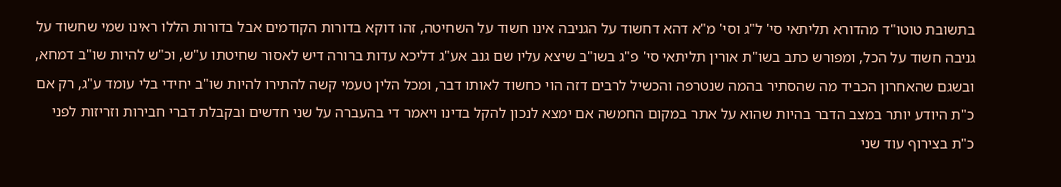בתשובת טוטו"ד מהדורא תליתאי סי' ל"ג וסי' מ"א דהא דחשוד על הגניבה אינו חשוד על השחיטה, זהו דוקא בדורות הקודמים אבל בדורות הללו ראינו שמי שחשוד על גניבה חשוד על הכל, ומפורש כתב בשו"ת אורין תליתאי סי' פ"ג בשו"ב שיצא עליו שם גנב אע"ג דליכא עדות ברורה דיש לאסור שחיטתו ע"ש, וכ"ש להיות שו"ב דמחא, ובשגם שהאחרון הכביד מה שהסתיר בהמה שנטרפה והכשיל לרבים דזה הוי כחשוד לאותו דבר, ומכל הלין טעמי קשה להתירו להיות שו"ב יחידי בלי עומד ע"ג, רק אם כ"ת היודע יותר במצב הדבר בהיות שהוא על אתר במקום החמשה אם ימצא לנכון להקל בדינו ויאמר די בהעברה על שני חדשים ובקבלת דברי חבירות וזריזות לפני כ"ת בצירוף עוד שני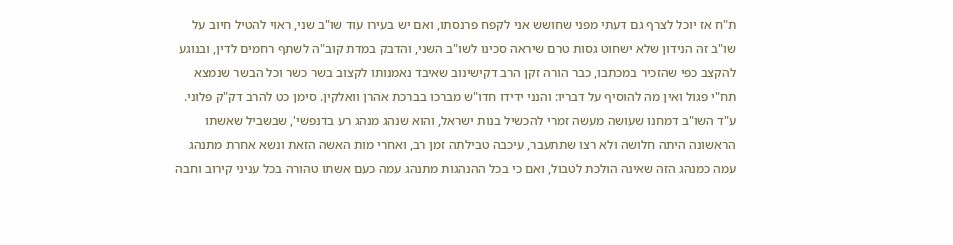ת"ח אז יוכל לצרף גם דעתי מפני שחושש אני לקפח פרנסתו, ואם יש בעירו עוד שו"ב שני, ראוי להטיל חיוב על שו"ב זה הנידון שלא ישחוט גסות טרם שיראה סכינו לשו"ב השני, והדבק במדת קוב"ה לשתף רחמים לדין, ובנוגע להקצב כפי שהזכיר במכתבו, כבר הורה זקן הרב דקישינוב שאיבד נאמנותו לקצוב בשר כשר וכל הבשר שנמצא תח"י פגול ואין מה להוסיף על דבריו: והנני ידידו חדו"ש מברכו בברכת אהרן וואלקין. סימן כט להרב דק"ק פלוני. ע"ד השו"ב דמחנו שעושה מעשה זמרי להכשיל בנות ישראל, והוא שנהג מנהג רע בדנפשי', שבשביל שאשתו הראשונה היתה חלושה ולא רצו שתתעבר, עיכבה טבילתה זמן רב, ואחרי מות האשה הזאת ונשא אחרת מתנהג עמה כמנהג הזה שאינה הולכת לטבול, ואם כי בכל ההנהגות מתנהג עמה כעם אשתו טהורה בכל עניני קירוב וחבה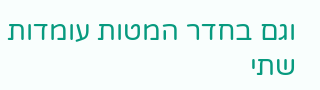וגם בחדר המטות עומדות שתי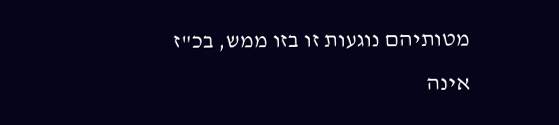מטותיהם נוגעות זו בזו ממש, בכ"ז אינה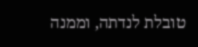טובלת לנדתה, וממנה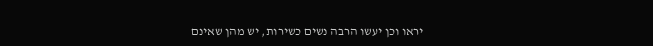יראו וכן יעשו הרבה נשים כשירות, יש מהן שאינם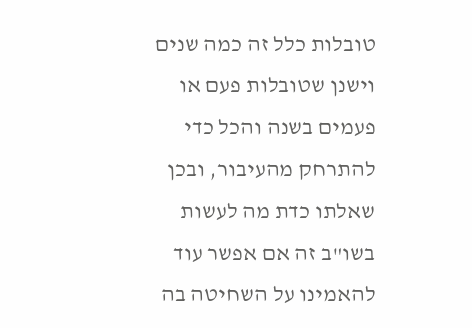טובלות כלל זה כמה שנים וישנן שטובלות פעם או פעמים בשנה והכל כדי להתרחק מהעיבור, ובכן שאלתו כדת מה לעשות בשו"ב זה אם אפשר עוד להאמינו על השחיטה בה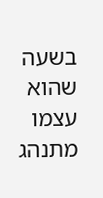בשעה שהוא עצמו מתנהג